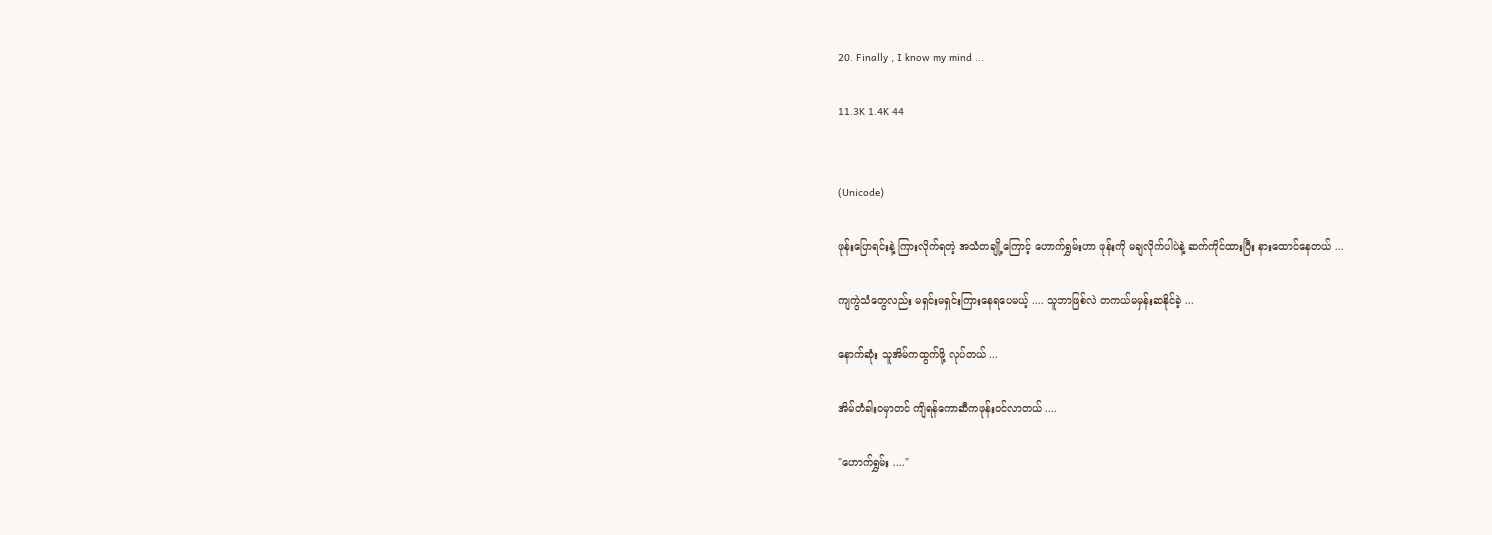20. Finally , I know my mind ...

11.3K 1.4K 44


(Unicode)

ဖုန်းပြောရင်းနဲ့ ကြားလိုက်ရတဲ့ အသံတချို့ကြောင့် ဟောက်ရွှမ်းဟာ ဖုန်းကို မချလိုက်ပါပဲနဲ့ ဆက်ကိုင်ထားပြီး နားထောင်နေတယ် ...

ကျကွဲသံတွေလည်း မရှင်းမရှင်းကြားနေရပေမယ့် .... သူဘာဖြစ်လဲ တကယ်မမှန်းဆနိုင်ခဲ့ ...

နောက်ဆုံး သူအိမ်ကထွက်ဖို့ လုပ်တယ် ...

အိမ်တံခါးဝမှာတင် ကျိရန်ကောဆီကဖုန်းဝင်လာတယ် ....

"ဟောက်ရွှမ်း ...."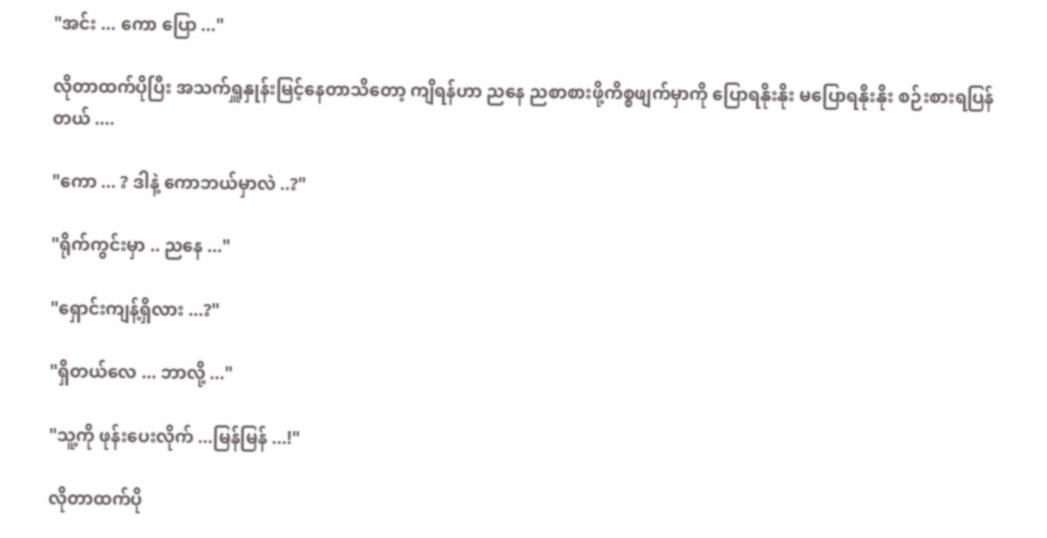"အင်း ... ကော ပြော ..."

လိုတာထက်ပိုပြီး အသက်ရှူနှုန်းမြင့်နေတာသိတော့ ကျိရန်ဟာ ညနေ ညစာစားဖို့ကိစ္စဖျက်မှာကို ပြောရနိုးနိုး မပြောရနိုးနိုး စဉ်းစားရပြန်တယ် ....

"ကော ... ? ဒါနဲ့ ကောဘယ်မှာလဲ ..?"

"ရိုက်ကွင်းမှာ .. ညနေ ..."

"ရှောင်းကျန့်ရှိလား ...?"

"ရှိတယ်လေ ... ဘာလို့ ..."

"သူ့ကို ဖုန်းပေးလိုက် ...မြန်မြန် ...!"

လိုတာထက်ပို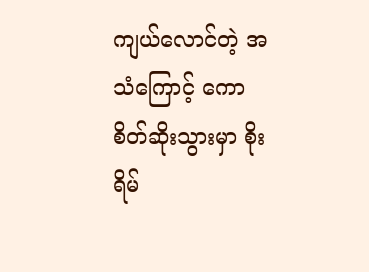ကျယ်လောင်တဲ့ အသံကြောင့် ကောစိတ်ဆိုးသွားမှာ စိုးရိမ်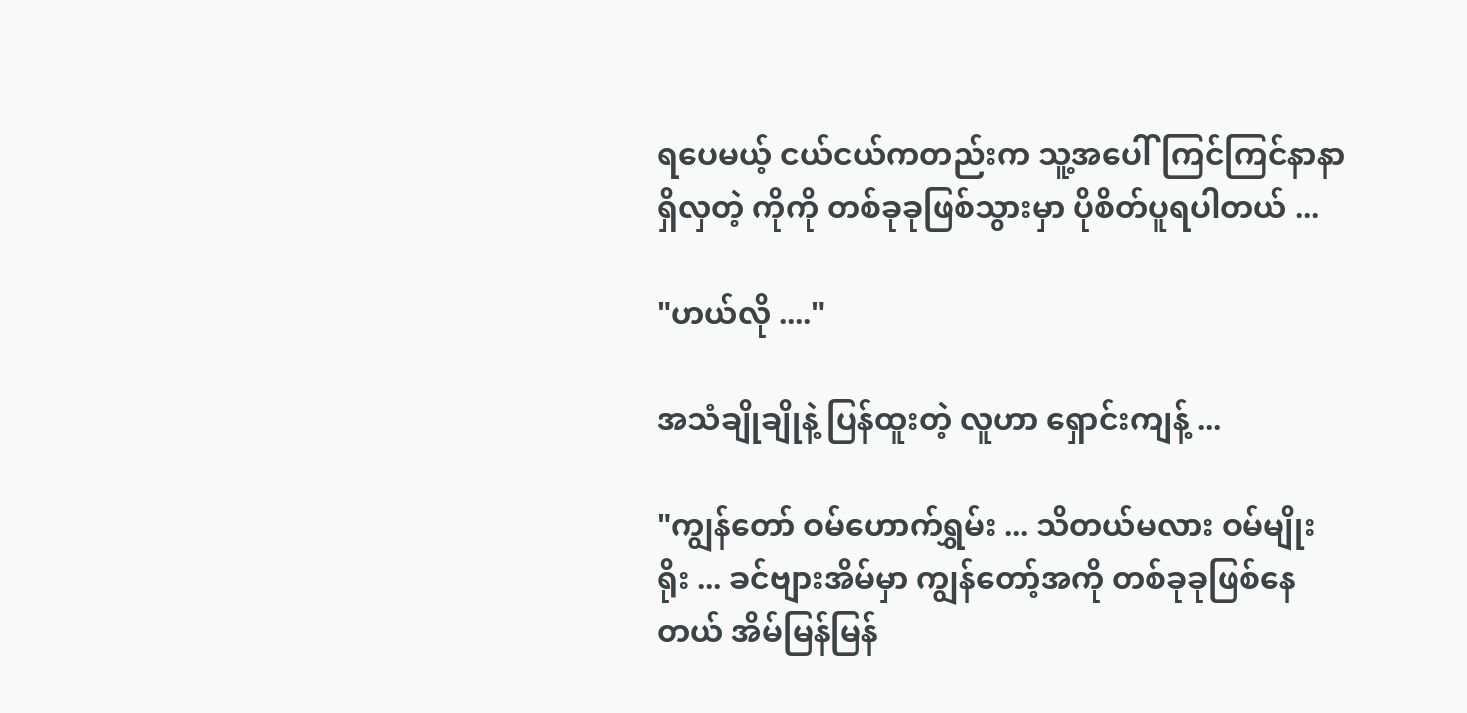ရပေမယ့် ငယ်ငယ်ကတည်းက သူ့အပေါ်ကြင်ကြင်နာနာရှိလှတဲ့ ကိုကို တစ်ခုခုဖြစ်သွားမှာ ပိုစိတ်ပူရပါတယ် ...

"ဟယ်လို ...."

အသံချိုချိုနဲ့ ပြန်ထူးတဲ့ လူဟာ ရှောင်းကျန့် ...

"ကျွန်တော် ဝမ်ဟောက်ရွှမ်း ... သိတယ်မလား ဝမ်မျိုးရိုး ... ခင်ဗျားအိမ်မှာ ကျွန်တော့်အကို တစ်ခုခုဖြစ်နေတယ် အိမ်မြန်မြန်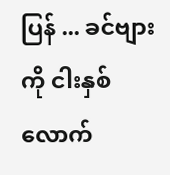ပြန် ... ခင်ဗျားကို ငါးနှစ်လောက်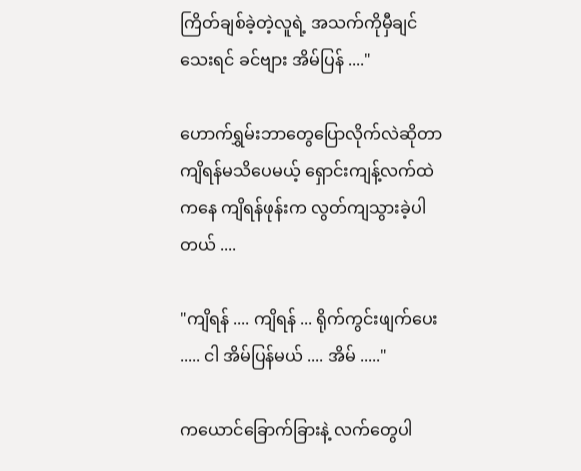ကြိတ်ချစ်ခဲ့တဲ့လူရဲ့ အသက်ကိုမှီချင်သေးရင် ခင်ဗျား အိမ်ပြန် ...."

ဟောက်ရွှမ်းဘာတွေပြောလိုက်လဲဆိုတာ ကျိရန်မသိပေမယ့် ရှောင်းကျန့်လက်ထဲကနေ ကျိရန်ဖုန်းက လွတ်ကျသွားခဲ့ပါတယ် ....

"ကျိရန် .... ကျိရန် ... ရိုက်ကွင်းဖျက်ပေး ..... ငါ အိမ်ပြန်မယ် .... အိမ် ....."

ကယောင်ခြောက်ခြားနဲ့ လက်တွေပါ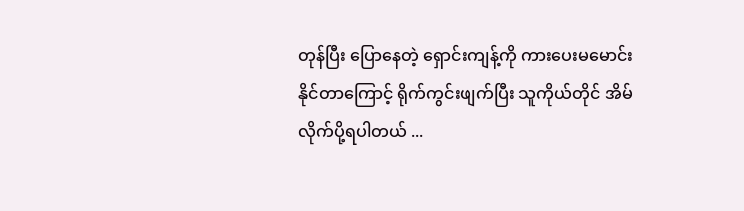တုန်ပြီး ပြောနေတဲ့ ရှောင်းကျန့်ကို ကားပေးမမောင်းနိုင်တာကြောင့် ရိုက်ကွင်းဖျက်ပြီး သူကိုယ်တိုင် အိမ်လိုက်ပို့ရပါတယ် ...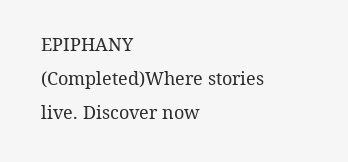EPIPHANY  (Completed)Where stories live. Discover now